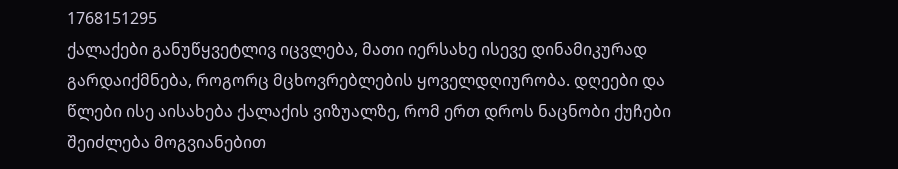1768151295
ქალაქები განუწყვეტლივ იცვლება, მათი იერსახე ისევე დინამიკურად გარდაიქმნება, როგორც მცხოვრებლების ყოველდღიურობა. დღეები და წლები ისე აისახება ქალაქის ვიზუალზე, რომ ერთ დროს ნაცნობი ქუჩები შეიძლება მოგვიანებით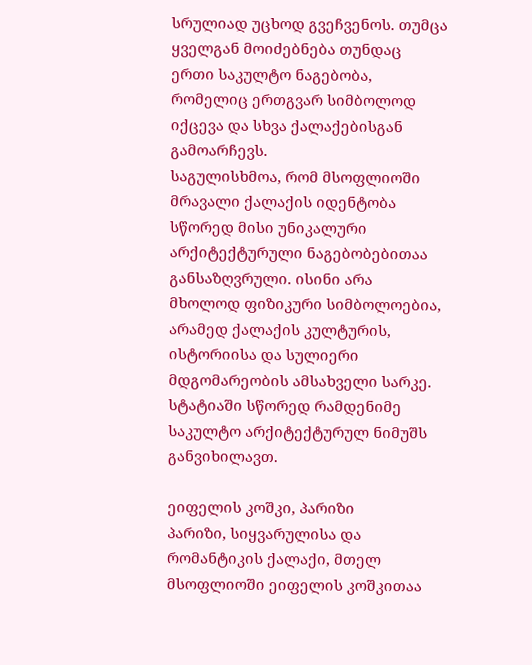სრულიად უცხოდ გვეჩვენოს. თუმცა ყველგან მოიძებნება თუნდაც ერთი საკულტო ნაგებობა, რომელიც ერთგვარ სიმბოლოდ იქცევა და სხვა ქალაქებისგან გამოარჩევს.
საგულისხმოა, რომ მსოფლიოში მრავალი ქალაქის იდენტობა სწორედ მისი უნიკალური არქიტექტურული ნაგებობებითაა განსაზღვრული. ისინი არა მხოლოდ ფიზიკური სიმბოლოებია, არამედ ქალაქის კულტურის, ისტორიისა და სულიერი მდგომარეობის ამსახველი სარკე.
სტატიაში სწორედ რამდენიმე საკულტო არქიტექტურულ ნიმუშს განვიხილავთ.

ეიფელის კოშკი, პარიზი
პარიზი, სიყვარულისა და რომანტიკის ქალაქი, მთელ მსოფლიოში ეიფელის კოშკითაა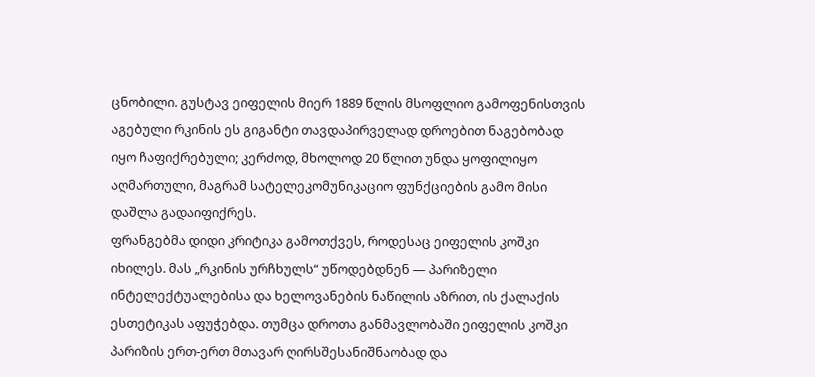ცნობილი. გუსტავ ეიფელის მიერ 1889 წლის მსოფლიო გამოფენისთვის აგებული რკინის ეს გიგანტი თავდაპირველად დროებით ნაგებობად იყო ჩაფიქრებული; კერძოდ, მხოლოდ 20 წლით უნდა ყოფილიყო აღმართული, მაგრამ სატელეკომუნიკაციო ფუნქციების გამო მისი დაშლა გადაიფიქრეს.
ფრანგებმა დიდი კრიტიკა გამოთქვეს, როდესაც ეიფელის კოშკი იხილეს. მას „რკინის ურჩხულს“ უწოდებდნენ — პარიზელი ინტელექტუალებისა და ხელოვანების ნაწილის აზრით, ის ქალაქის ესთეტიკას აფუჭებდა. თუმცა დროთა განმავლობაში ეიფელის კოშკი პარიზის ერთ-ერთ მთავარ ღირსშესანიშნაობად და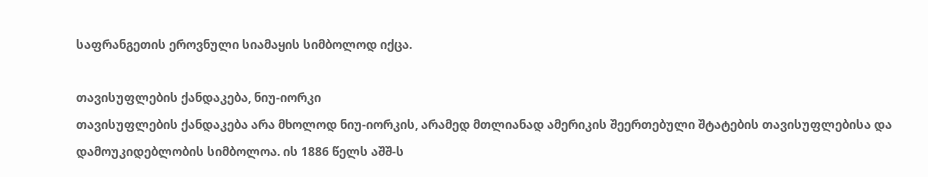საფრანგეთის ეროვნული სიამაყის სიმბოლოდ იქცა.

თავისუფლების ქანდაკება, ნიუ-იორკი
თავისუფლების ქანდაკება არა მხოლოდ ნიუ-იორკის, არამედ მთლიანად ამერიკის შეერთებული შტატების თავისუფლებისა და დამოუკიდებლობის სიმბოლოა. ის 1886 წელს აშშ-ს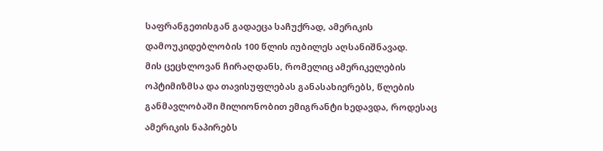საფრანგეთისგან გადაეცა საჩუქრად, ამერიკის დამოუკიდებლობის 100 წლის იუბილეს აღსანიშნავად.
მის ცეცხლოვან ჩირაღდანს, რომელიც ამერიკელების ოპტიმიზმსა და თავისუფლებას განასახიერებს, წლების განმავლობაში მილიონობით ემიგრანტი ხედავდა, როდესაც ამერიკის ნაპირებს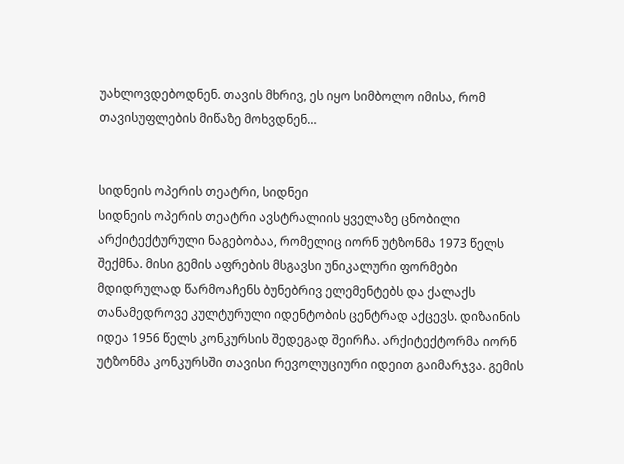უახლოვდებოდნენ. თავის მხრივ, ეს იყო სიმბოლო იმისა, რომ თავისუფლების მიწაზე მოხვდნენ…


სიდნეის ოპერის თეატრი, სიდნეი
სიდნეის ოპერის თეატრი ავსტრალიის ყველაზე ცნობილი არქიტექტურული ნაგებობაა, რომელიც იორნ უტზონმა 1973 წელს შექმნა. მისი გემის აფრების მსგავსი უნიკალური ფორმები მდიდრულად წარმოაჩენს ბუნებრივ ელემენტებს და ქალაქს თანამედროვე კულტურული იდენტობის ცენტრად აქცევს. დიზაინის იდეა 1956 წელს კონკურსის შედეგად შეირჩა. არქიტექტორმა იორნ უტზონმა კონკურსში თავისი რევოლუციური იდეით გაიმარჯვა. გემის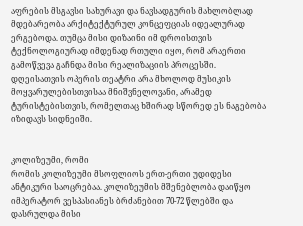აფრების მსგავსი სახურავი და ნავსადგურის მახლობლად მდებარეობა არქიტექტურულ კონცეფციას იდეალურად ერგებოდა. თუმცა მისი დიზაინი იმ დროისთვის ტექნოლოგიურად იმდენად რთული იყო, რომ არაერთი გამოწვევა გაჩნდა მისი რეალიზაციის პროცესში.
დღეისათვის ოპერის თეატრი არა მხოლოდ მუსიკის მოყვარულებისთვისაა მნიშვნელოვანი, არამედ ტურისტებისთვის, რომელთაც ხშირად სწორედ ეს ნაგებობა იზიდავს სიდნეიში.


კოლიზეუმი, რომი
რომის კოლიზეუმი მსოფლიოს ერთ-ერთი უდიდესი ანტიკური საოცრებაა. კოლიზეუმის მშენებლობა დაიწყო იმპერატორ ვესპასიანეს ბრძანებით 70-72 წლებში და დასრულდა მისი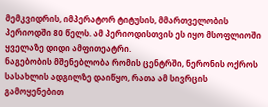მემკვიდრის, იმპერატორ ტიტუსის, მმართველობის პერიოდში 80 წელს. ამ პერიოდისთვის ეს იყო მსოფლიოში ყველაზე დიდი ამფითეატრი.
ნაგებობის მშენებლობა რომის ცენტრში, ნერონის ოქროს სასახლის ადგილზე დაიწყო, რათა ამ სივრცის გამოყენებით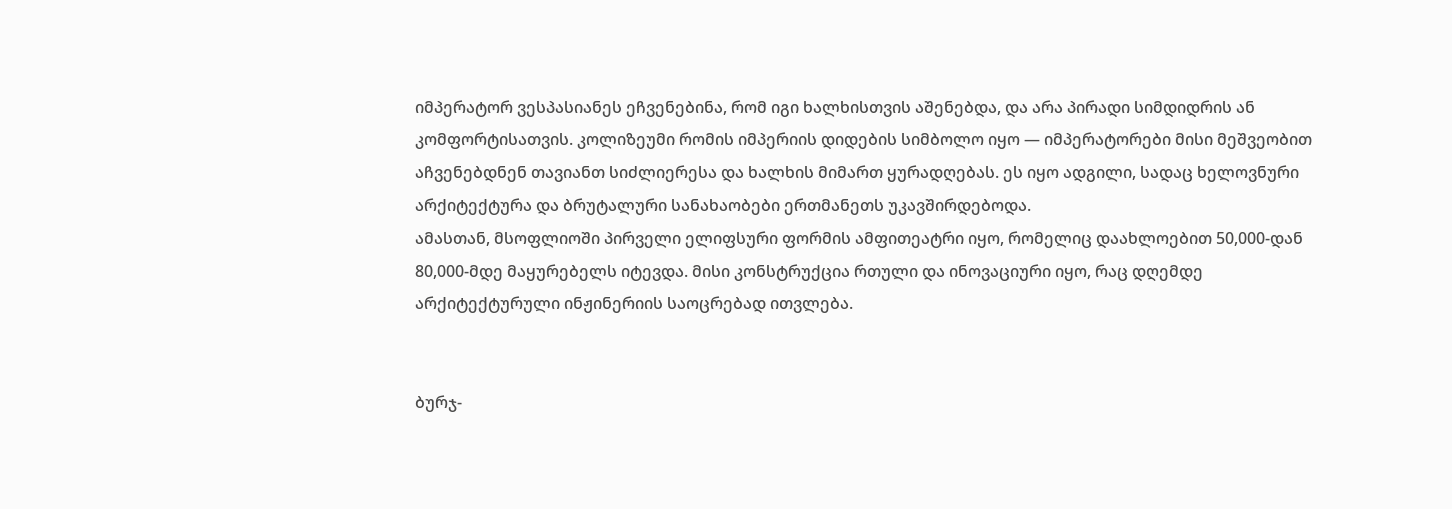იმპერატორ ვესპასიანეს ეჩვენებინა, რომ იგი ხალხისთვის აშენებდა, და არა პირადი სიმდიდრის ან კომფორტისათვის. კოლიზეუმი რომის იმპერიის დიდების სიმბოლო იყო — იმპერატორები მისი მეშვეობით აჩვენებდნენ თავიანთ სიძლიერესა და ხალხის მიმართ ყურადღებას. ეს იყო ადგილი, სადაც ხელოვნური არქიტექტურა და ბრუტალური სანახაობები ერთმანეთს უკავშირდებოდა.
ამასთან, მსოფლიოში პირველი ელიფსური ფორმის ამფითეატრი იყო, რომელიც დაახლოებით 50,000-დან 80,000-მდე მაყურებელს იტევდა. მისი კონსტრუქცია რთული და ინოვაციური იყო, რაც დღემდე არქიტექტურული ინჟინერიის საოცრებად ითვლება.


ბურჯ-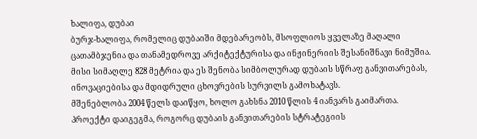ხალიფა, დუბაი
ბურჯ-ხალიფა, რომელიც დუბაიში მდებარეობს, მსოფლიოს ყველაზე მაღალი ცათამბჯენია და თანამედროვე არქიტექტურისა და ინჟინერიის შესანიშნავი ნიმუშია. მისი სიმაღლე 828 მეტრია და ეს შენობა სიმბოლურად დუბაის სწრაფ განვითარებას, ინოვაციებისა და მდიდრული ცხოვრების სურვილს გამოხატავს.
მშენებლობა 2004 წელს დაიწყო, ხოლო გახსნა 2010 წლის 4 იანვარს გაიმართა. პროექტი დაიგეგმა, როგორც დუბაის განვითარების სტრატეგიის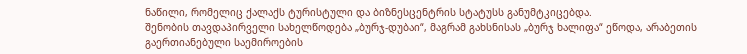ნაწილი, რომელიც ქალაქს ტურისტული და ბიზნესცენტრის სტატუსს განუმტკიცებდა.
შენობის თავდაპირველი სახელწოდება „ბურჯ-დუბაი“, მაგრამ გახსნისას „ბურჯ ხალიფა“ ეწოდა, არაბეთის გაერთიანებული საემიროების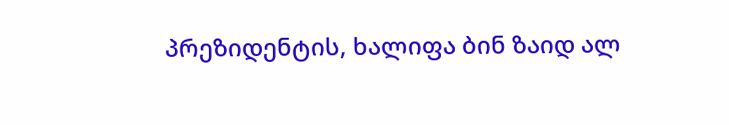პრეზიდენტის, ხალიფა ბინ ზაიდ ალ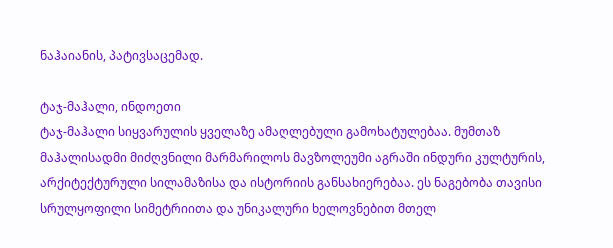ნაჰაიანის, პატივსაცემად.

ტაჯ-მაჰალი, ინდოეთი
ტაჯ-მაჰალი სიყვარულის ყველაზე ამაღლებული გამოხატულებაა. მუმთაზ მაჰალისადმი მიძღვნილი მარმარილოს მავზოლეუმი აგრაში ინდური კულტურის, არქიტექტურული სილამაზისა და ისტორიის განსახიერებაა. ეს ნაგებობა თავისი სრულყოფილი სიმეტრიითა და უნიკალური ხელოვნებით მთელ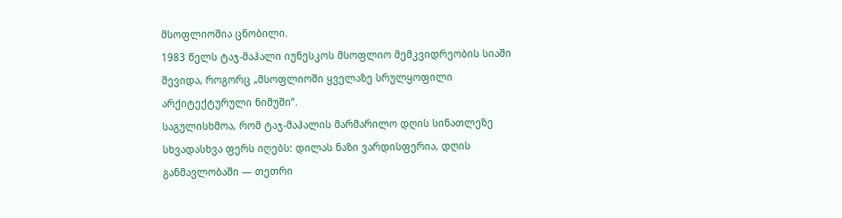მსოფლიოშია ცნობილი.
1983 წელს ტაჯ-მაჰალი იუნესკოს მსოფლიო მემკვიდრეობის სიაში შევიდა, როგორც „მსოფლიოში ყველაზე სრულყოფილი არქიტექტურული ნიმუში“.
საგულისხმოა, რომ ტაჯ-მაჰალის მარმარილო დღის სინათლეზე სხვადასხვა ფერს იღებს: დილას ნაზი ვარდისფერია, დღის განმავლობაში — თეთრი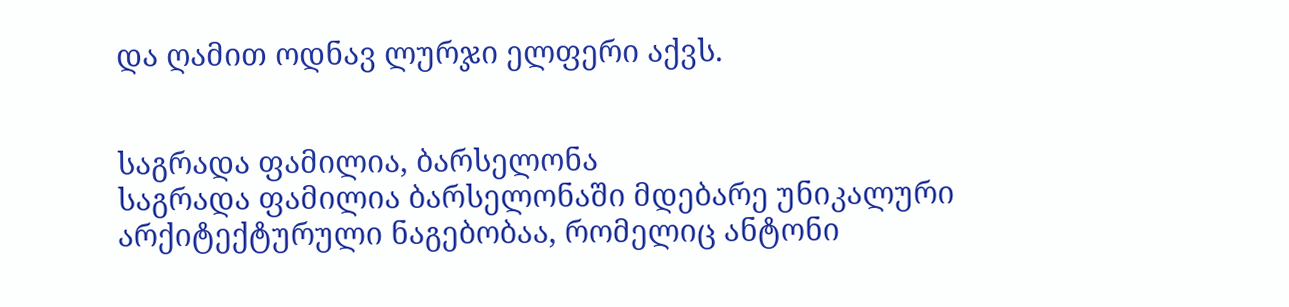და ღამით ოდნავ ლურჯი ელფერი აქვს.


საგრადა ფამილია, ბარსელონა
საგრადა ფამილია ბარსელონაში მდებარე უნიკალური არქიტექტურული ნაგებობაა, რომელიც ანტონი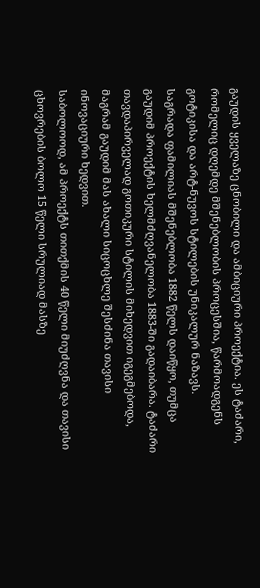გაუდის ყველაზე ცნობილი და ამბიციური პროექტია. ეს ტაძარი, რომელიც დღემდე მშენებლობის პროცესშია, წარმოადგენს გოტიკისა და არტ-ნუვოს სტილების უნიკალურ ნაზავს.
საგრადა ფამილიას მშენებლობა 1882 წელს დაიწყო, თუმცა გაუდიმ პროექტის ხელმძღვანელობა 1883-ში გადაიბარა. ტაძარი თავდაპირველად გოთიკური სტილის მიხედვით იგეგმებოდა, მაგრამ გაუდიმ მას ახალი სიცოცხლე შესძინა თავისი ინოვაციური ხედვით.
საბოლოოდ, ამ პროექტს თითქმის 40 წელი მიუძღვნა და თავისი ცხოვრების ბოლო 15 წელი სრულიად მასზე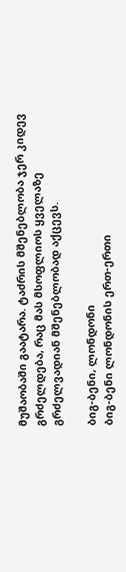მუშაობაში გაატარა. ტაძრის მშენებლობა ჯერ კიდევ გრძელდება, რაც მას მსოფლიოს ყველაზე გრძელვადიან მშენებლობად აქცევს.

ბიგ-ბენი, ლონდონი
ბიგ-ბენი ლონდონის ერთ-ერთი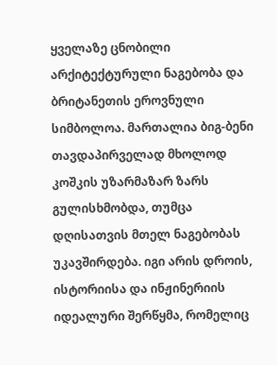ყველაზე ცნობილი არქიტექტურული ნაგებობა და ბრიტანეთის ეროვნული სიმბოლოა. მართალია ბიგ-ბენი თავდაპირველად მხოლოდ კოშკის უზარმაზარ ზარს გულისხმობდა, თუმცა დღისათვის მთელ ნაგებობას უკავშირდება. იგი არის დროის, ისტორიისა და ინჟინერიის იდეალური შერწყმა, რომელიც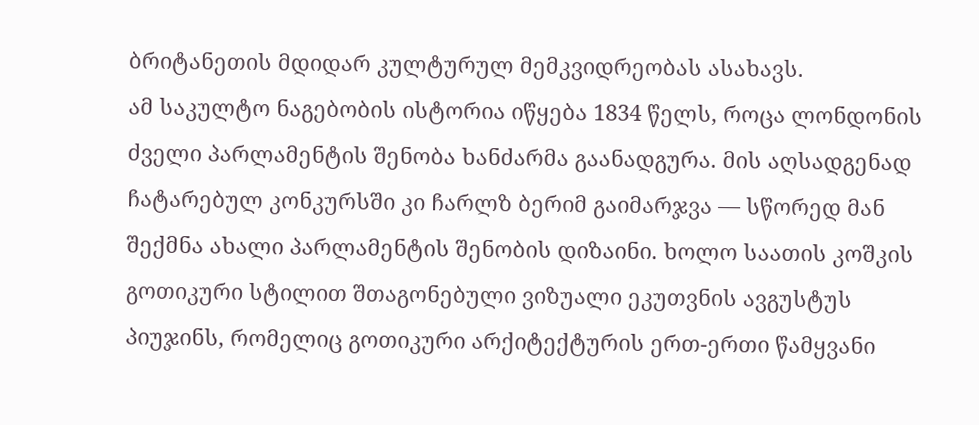ბრიტანეთის მდიდარ კულტურულ მემკვიდრეობას ასახავს.
ამ საკულტო ნაგებობის ისტორია იწყება 1834 წელს, როცა ლონდონის ძველი პარლამენტის შენობა ხანძარმა გაანადგურა. მის აღსადგენად ჩატარებულ კონკურსში კი ჩარლზ ბერიმ გაიმარჯვა — სწორედ მან შექმნა ახალი პარლამენტის შენობის დიზაინი. ხოლო საათის კოშკის გოთიკური სტილით შთაგონებული ვიზუალი ეკუთვნის ავგუსტუს პიუჯინს, რომელიც გოთიკური არქიტექტურის ერთ-ერთი წამყვანი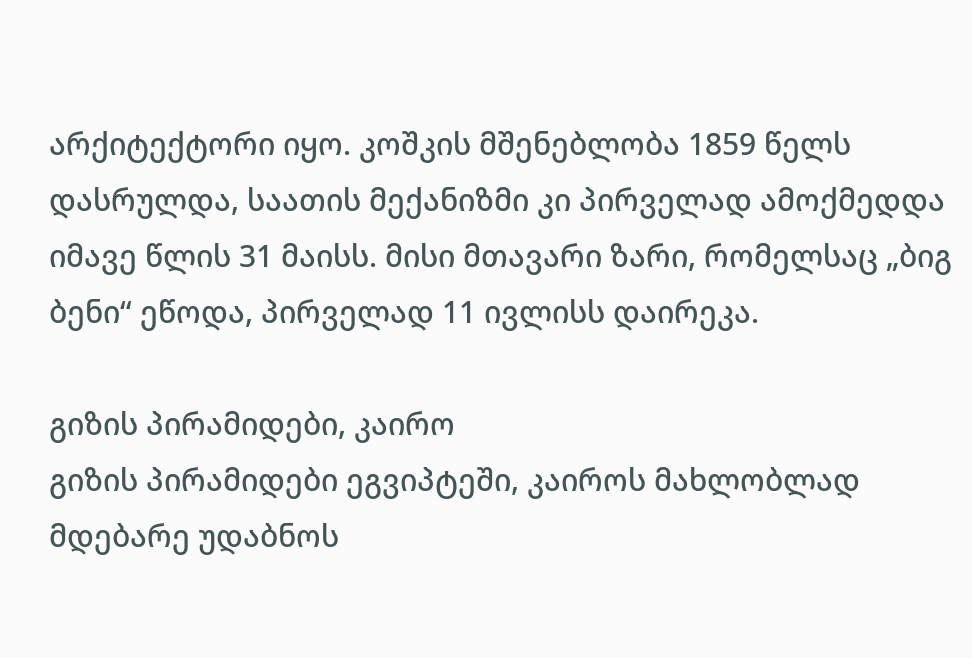არქიტექტორი იყო. კოშკის მშენებლობა 1859 წელს დასრულდა, საათის მექანიზმი კი პირველად ამოქმედდა იმავე წლის 31 მაისს. მისი მთავარი ზარი, რომელსაც „ბიგ ბენი“ ეწოდა, პირველად 11 ივლისს დაირეკა.

გიზის პირამიდები, კაირო
გიზის პირამიდები ეგვიპტეში, კაიროს მახლობლად მდებარე უდაბნოს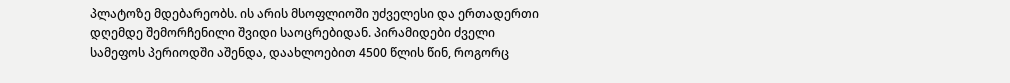პლატოზე მდებარეობს. ის არის მსოფლიოში უძველესი და ერთადერთი დღემდე შემორჩენილი შვიდი საოცრებიდან. პირამიდები ძველი სამეფოს პერიოდში აშენდა, დაახლოებით 4500 წლის წინ, როგორც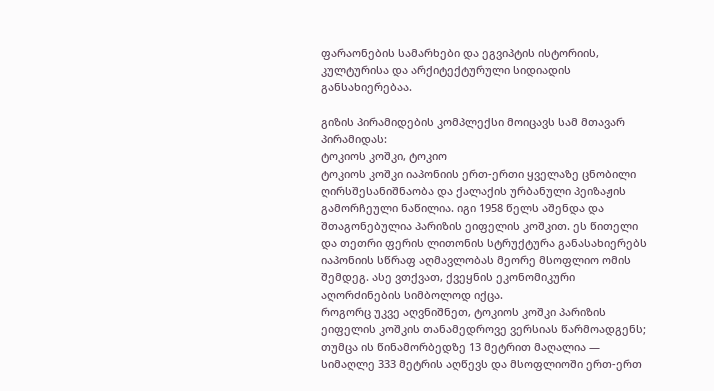ფარაონების სამარხები და ეგვიპტის ისტორიის, კულტურისა და არქიტექტურული სიდიადის განსახიერებაა.

გიზის პირამიდების კომპლექსი მოიცავს სამ მთავარ პირამიდას:
ტოკიოს კოშკი, ტოკიო
ტოკიოს კოშკი იაპონიის ერთ-ერთი ყველაზე ცნობილი ღირსშესანიშნაობა და ქალაქის ურბანული პეიზაჟის გამორჩეული ნაწილია. იგი 1958 წელს აშენდა და შთაგონებულია პარიზის ეიფელის კოშკით. ეს წითელი და თეთრი ფერის ლითონის სტრუქტურა განასახიერებს იაპონიის სწრაფ აღმავლობას მეორე მსოფლიო ომის შემდეგ. ასე ვთქვათ, ქვეყნის ეკონომიკური აღორძინების სიმბოლოდ იქცა.
როგორც უკვე აღვნიშნეთ, ტოკიოს კოშკი პარიზის ეიფელის კოშკის თანამედროვე ვერსიას წარმოადგენს; თუმცა ის წინამორბედზე 13 მეტრით მაღალია — სიმაღლე 333 მეტრის აღწევს და მსოფლიოში ერთ-ერთ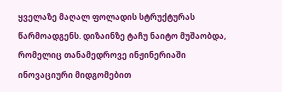ყველაზე მაღალ ფოლადის სტრუქტურას წარმოადგენს. დიზაინზე ტაჩუ ნაიტო მუშაობდა, რომელიც თანამედროვე ინჟინერიაში ინოვაციური მიდგომებით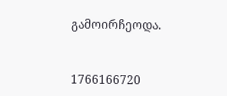გამოირჩეოდა.


1766166720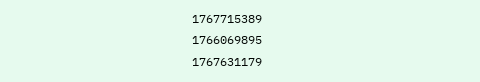1767715389
1766069895
1767631179